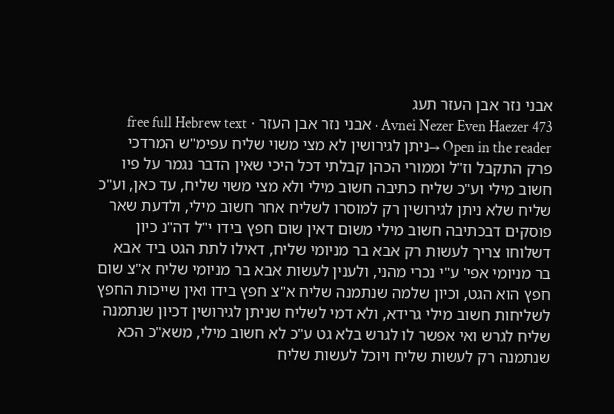אבני נזר אבן העזר תעג
Avnei Nezer Even Haezer 473 · אבני נזר אבן העזר · free full Hebrew text
Open in the reader →ניתן לגירושין לא מצי משוי שליח עפימ"ש המרדכי פרק התקבל וז"ל וממורי הכהן קבלתי דכל היכי שאין הדבר נגמר על פיו חשוב מילי וע"כ שליח כתיבה חשוב מילי ולא מצי משוי שליח, עד כאן, וע"כ שליח שלא ניתן לגירושין רק למוסרו לשליח אחר חשוב מילי, ולדעת שאר פוסקים דבכתיבה חשוב מילי משום דאין שום חפץ בידו י"ל דה"נ כיון דשלוחו צריך לעשות רק אבא בר מניומי שליח, דאילו לתת הגט ביד אבא בר מניומי אפי' ע"י נכרי מהני, ולענין לעשות אבא בר מניומי שליח א"צ שום חפץ הוא הגט, וכיון שלמה שנתמנה שליח א"צ חפץ בידו ואין שייכות החפץ לשליחות חשוב מילי גרידא, ולא דמי לשליח שניתן לגירושין דכיון שנתמנה שליח לגרש ואי אפשר לו לגרש בלא גט ע"כ לא חשוב מילי, משא"כ הכא שנתמנה רק לעשות שליח ויוכל לעשות שליח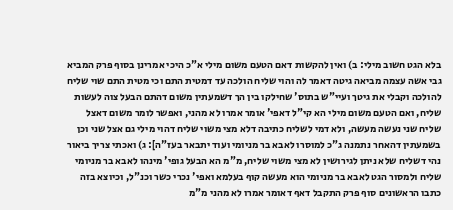בלא הגט חשוב מילי: ב) ואין להקשות דאם הטעם משום מילי א"כ היכי אמרינן בסוף פרק המביא גבי אשה עצמה מביאה גיטה דאמר לה והוי שליח הולכה עד דמטית התם וכי מטית התם שוי שליח להולכה וקבלי את גיטך ועיי"ש בתוס' שחילקו בין הך דשמעתין משום דהתם הבעל צוה לעשות שליח, ואם הטעם משום מילי הא קי"ל דאפי' אומר אמרו לא מהני, ואפשר לומר משום דאצל שליח שני נעשה מעשה, ולא דמי לשליח כתיבה דלא מצי משוי שליח דהוי מילי גם אצל שני וכן בשמעתין דהאחר נתמנה ג"כ למוסרו לאבא בר מניומי ועוד יתבאר בעז"ה]: ג) ואכתי צריך ביאור נהי דשליח שלא ניתן לגירושין לא מצי משוי שליח, מ"מ הא הבעל גופי' מינהו לאבא בר מניומי שליח ולמסור הגט לאבא בר מניומי הוא מעשה קוף בעלמא ואפי' נכרי כשר וכנ"ל, וכיוצא בזה כתבו הראשונים סוף פרק התקבל דאף דאומר אמרו לא מהני מ"מ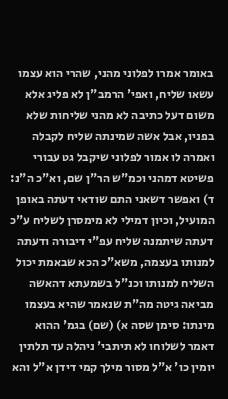באומר אמרו לפלוני מהני, שהרי הוא עצמו עשאו שליח, ואפי' הרמב"ן לא פליג אלא משום דעל כתיבה לא מהני שליחות שלא בפניו, אבל אשה שמינתה שליח לקבלה ואמרה לו אמור לפלוני שיקבל גט עבורי פשיטא דמהני וכמ"ש הר"ן שם, וא"כ ה"נ: ד) ואפשר דשאני התם שודאי דעתה באופן המועיל, וכיון דמילי לא מימסרן לשליח ע"כ דעתה שיתמנה שליח עפ"י דיבורה ודעתה למנותו בעצמה, משא"כ הכא שבאמת יכול השליח למנותו וכנ"ל בשמעתא דהאשה מביאה גיטה מה"ת שנאמר שהיא בעצמו מינתו: סימן שסה א) (שם) בגמ' ההוא דאמר לשלוחו לא תיתבי' ניהלה עד תלתין יומין כו' א"ל מסור מילך קמי דידן א"ל והא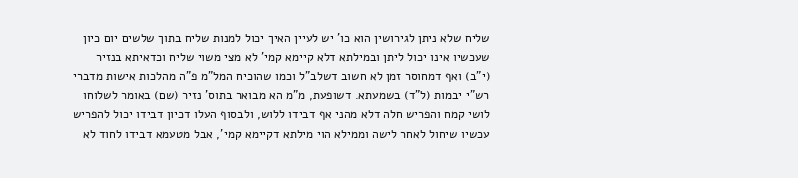שליח שלא ניתן לגירושין הוא כו' יש לעיין האיך יכול למנות שליח בתוך שלשים יום כיון שעכשיו אינו יכול ליתן ובמילתא דלא קיימא קמי' לא מצי משוי שליח וכדאיתא בנזיר (י"ב) ואף דמחוסר זמן לא חשוב דשלב"ל וכמו שהוכיח המל"מ פ"ה מהלכות אישות מדברי רש"י יבמות (ל"ד) בשמעתא. דשופעת, מ"מ הא מבואר בתוס' נזיר (שם) באומר לשלוחו לושי קמח והפריש חלה דלא מהני אף דבידו ללוש, ולבסוף העלו דכיון דבידו יכול להפריש עכשיו שיחול לאחר לישה וממילא הוי מילתא דקיימא קמי', אבל מטעמא דבידו לחוד לא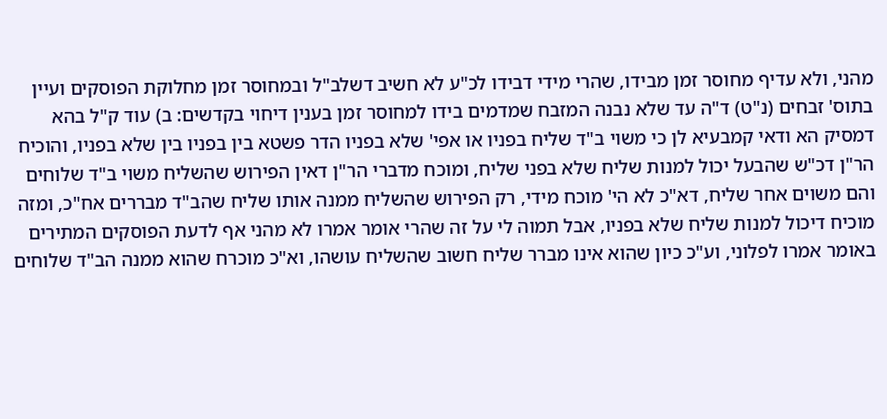מהני, ולא עדיף מחוסר זמן מבידו, שהרי מידי דבידו לכ"ע לא חשיב דשלב"ל ובמחוסר זמן מחלוקת הפוסקים ועיין בתוס' זבחים (נ"ט) ד"ה עד שלא נבנה המזבח שמדמים בידו למחוסר זמן בענין דיחוי בקדשים: ב) עוד ק"ל בהא דמסיק הא ודאי קמבעיא לן כי משוי ב"ד שליח בפניו או אפי' שלא בפניו הדר פשטא בין בפניו בין שלא בפניו, והוכיח הר"ן דכ"ש שהבעל יכול למנות שליח שלא בפני שליח, ומוכח מדברי הר"ן דאין הפירוש שהשליח משוי ב"ד שלוחים והם משוים אחר שליח, דא"כ לא הי' מוכח מידי, רק הפירוש שהשליח ממנה אותו שליח שהב"ד מבררים אח"כ, ומזה מוכיח דיכול למנות שליח שלא בפניו, אבל תמוה לי על זה שהרי אומר אמרו לא מהני אף לדעת הפוסקים המתירים באומר אמרו לפלוני, וע"כ כיון שהוא אינו מברר שליח חשוב שהשליח עושהו, וא"כ מוכרח שהוא ממנה הב"ד שלוחים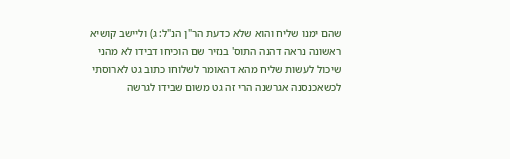שהם ימנו שליח והוא שלא כדעת הר"ן הנ"ל: ג) וליישב קושיא ראשונה נראה דהנה התוס' בנזיר שם הוכיחו דבידו לא מהני שיכול לעשות שליח מהא דהאומר לשלוחו כתוב גט לארוסתי לכשאכנסנה אגרשנה הרי זה גט משום שבידו לגרשה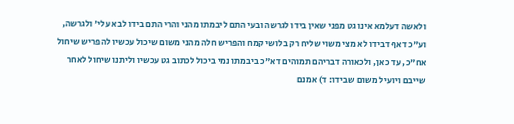ולאשה דעלמא אינו גט מפני שאין בידו לגרשה ובעי התם ליבמתו מהני והרי התם בידו לבא עלי' ולגרשה, וע"כ דאף דבידו לא מצי משוי שליח רק בלושי קמח והפריש חלה מהני משום שיכול עכשיו להפריש שיחול אח"כ, עד כאן, ולכאורה דבריהם תמוהים דא"כ ביבמתו נמי ביכול לכתוב גט עכשיו וליתנו שיחול לאחר שייבם ויועיל משום שבידו: ד) אמנם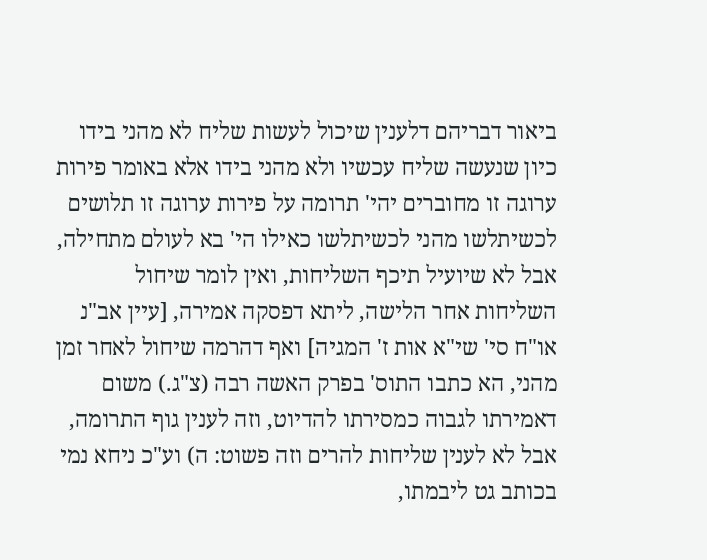ביאור דבריהם דלענין שיכול לעשות שליח לא מהני בידו כיון שנעשה שליח עכשיו ולא מהני בידו אלא באומר פירות ערוגה זו מחוברים יהי' תרומה על פירות ערוגה זו תלושים לכשיתלשו מהני לכשיתלשו כאילו הי' בא לעולם מתחילה, אבל לא שיועיל תיכף השליחות, ואין לומר שיחול השליחות אחר הלישה, ליתא דפסקה אמירה, [עיין אב"נ או"ח סי' שי"א אות ז' המגיה] ואף דהרמה שיחול לאחר זמן מהני, הא כתבו התוס' בפרק האשה רבה (צ"ג.) משום דאמירתו לגבוה כמסירתו להדיוט, וזה לענין גוף התרומה, אבל לא לענין שליחות להרים וזה פשוט: ה) וע"כ ניחא נמי בכותב גט ליבמתו,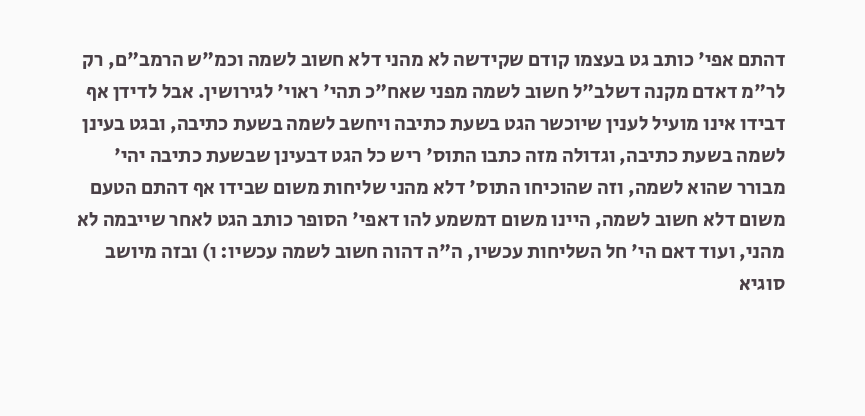דהתם אפי' כותב גט בעצמו קודם שקידשה לא מהני דלא חשוב לשמה וכמ"ש הרמב"ם, רק לר"מ דאדם מקנה דשלב"ל חשוב לשמה מפני שאח"כ תהי' ראוי' לגירושין. אבל לדידן אף דבידו אינו מועיל לענין שיוכשר הגט בשעת כתיבה ויחשב לשמה בשעת כתיבה, ובגט בעינן לשמה בשעת כתיבה, וגדולה מזה כתבו התוס' ריש כל הגט דבעינן שבשעת כתיבה יהי' מבורר שהוא לשמה, וזה שהוכיחו התוס' דלא מהני שליחות משום שבידו אף דהתם הטעם משום דלא חשוב לשמה, היינו משום דמשמע להו דאפי' הסופר כותב הגט לאחר שייבמה לא מהני, ועוד דאם הי' חל השליחות עכשיו, ה"ה דהוה חשוב לשמה עכשיו: ו) ובזה מיושב סוגיא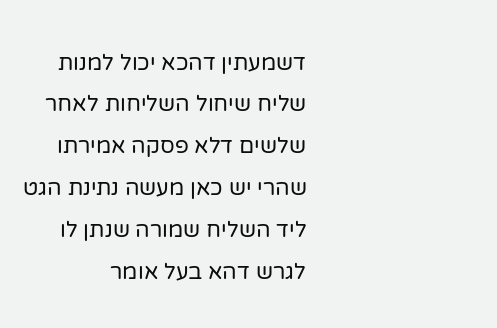דשמעתין דהכא יכול למנות שליח שיחול השליחות לאחר שלשים דלא פסקה אמירתו שהרי יש כאן מעשה נתינת הגט ליד השליח שמורה שנתן לו לגרש דהא בעל אומר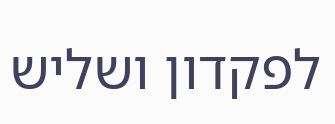לפקדון ושליש